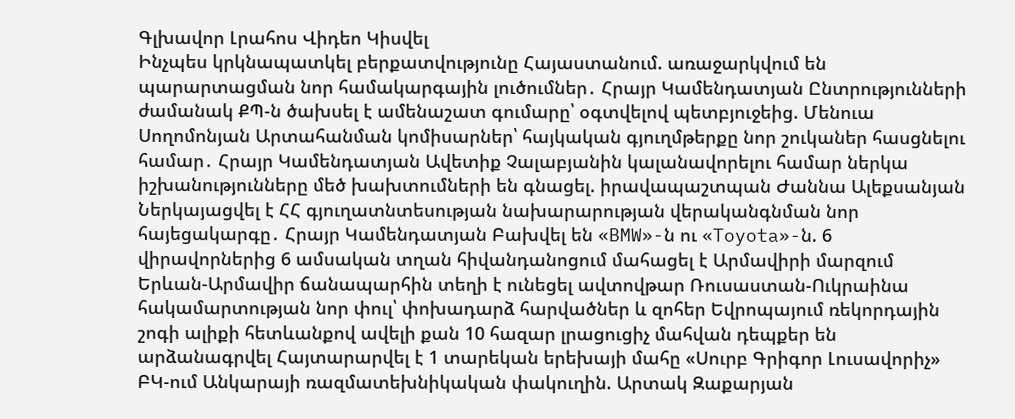Գլխավոր Լրահոս Վիդեո Կիսվել
Ինչպես կրկնապատկել բերքատվությունը Հայաստանում. առաջարկվում են պարարտացման նոր համակարգային լուծումներ․ Հրայր Կամենդատյան Ընտրությունների ժամանակ ՔՊ-ն ծախսել է ամենաշատ գումարը՝ օգտվելով պետբյուջեից. Մենուա Սողոմոնյան Արտահանման կոմիսարներ՝ հայկական գյուղմթերքը նոր շուկաներ հասցնելու համար․ Հրայր Կամենդատյան Ավետիք Չալաբյանին կալանավորելու համար ներկա իշխանությունները մեծ խախտումների են գնացել. իրավապաշտպան Ժաննա Ալեքսանյան Ներկայացվել է ՀՀ գյուղատնտեսության նախարարության վերականգնման նոր հայեցակարգը․ Հրայր Կամենդատյան Բախվել են «BMW»-ն ու «Toyota»-ն. 6 վիրավորներից 6 ամսական տղան հիվանդանոցում մահացել է Արմավիրի մարզում Երևան-Արմավիր ճանապարհին տեղի է ունեցել ավտովթար Ռուսաստան-Ուկրաինա հակամարտության նոր փուլ՝ փոխադարձ հարվածներ և զոհեր Եվրոպայում ռեկորդային շոգի ալիքի հետևանքով ավելի քան 10 հազար լրացուցիչ մահվան դեպքեր են արձանագրվել Հայտարարվել է 1 տարեկան երեխայի մահը «Սուրբ Գրիգոր Լուսավորիչ» ԲԿ-ում Անկարայի ռազմատեխնիկական փակուղին. Արտակ Զաքարյան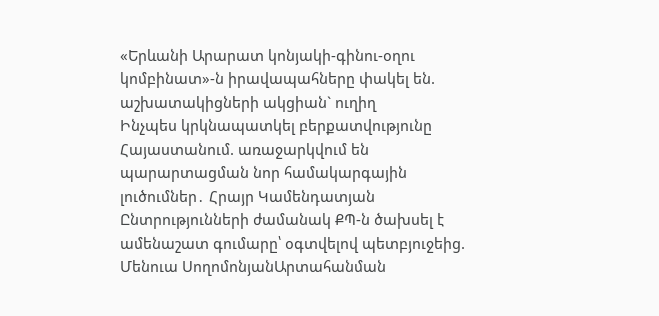«Երևանի Արարատ կոնյակի-գինու-օղու կոմբինատ»-ն իրավապահները փակել են. աշխատակիցների ակցիան` ուղիղ
Ինչպես կրկնապատկել բերքատվությունը Հայաստանում. առաջարկվում են պարարտացման նոր համակարգային լուծումներ․ Հրայր Կամենդատյան Ընտրությունների ժամանակ ՔՊ-ն ծախսել է ամենաշատ գումարը՝ օգտվելով պետբյուջեից. Մենուա ՍողոմոնյանԱրտահանման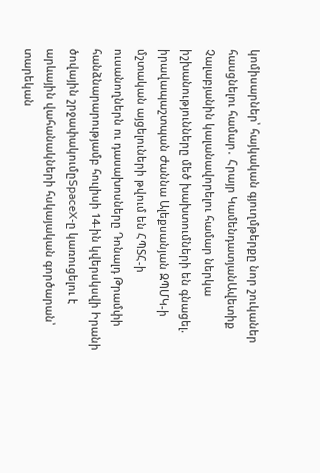կոմիսարներ՝ հայկական գյուղմթերքը նոր շուկաներ հասցնելու համար․ Հրայր ԿամենդատյանԱվետիք Չալաբյանին կալանավորելու համար ներկա իշխանությունները մեծ խախտումների են գնացել. իրավապաշտպան Ժաննա Ալեքսանյան ԶՊՄԿ-ի մշտական այցելուների թվում են ՀՊՏՀ-ի ուսանողներն ու դասախոսները Դոնալդ Թրամփի հանձնարարությամբ հուլիսի 14-ին կվերսկսվի Իրանի ծովային շրջափակումըSpaceX-ը կառուցելու է արևային վահանակների հսկայական գործարան՝ տարեկան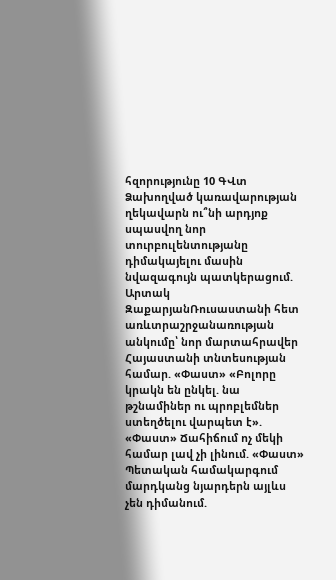հզորությունը 10 ԳՎտ Ձախողված կառավարության ղեկավարն ու՞նի արդյոք սպասվող նոր տուրբուլենտությանը դիմակայելու մասին նվազագույն պատկերացում. Արտակ ԶաքարյանՌուսաստանի հետ առևտրաշրջանառության անկումը՝ նոր մարտահրավեր Հայաստանի տնտեսության համար. «Փաստ» «Բոլորը կրակն են ընկել. նա թշնամիներ ու պրոբլեմներ ստեղծելու վարպետ է». «Փաստ» Ճահիճում ոչ մեկի համար լավ չի լինում. «Փաստ» Պետական համակարգում մարդկանց նյարդերն այլևս չեն դիմանում.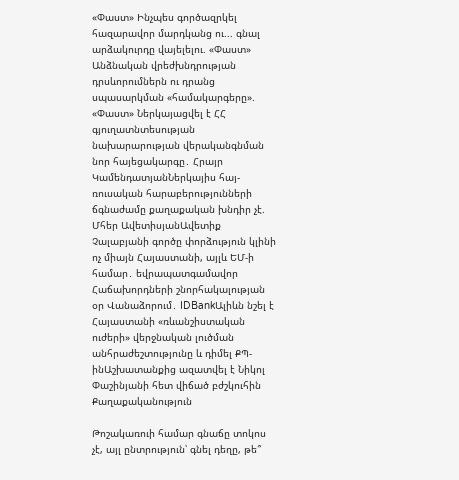«Փաստ» Ինչպես գործազրկել հազարավոր մարդկանց ու... գնալ արձակուրդը վայելելու. «Փաստ» Անձնական վրեժխնդրության դրսևորումներն ու դրանց սպասարկման «համակարգերը». «Փաստ» Ներկայացվել է ՀՀ գյուղատնտեսության նախարարության վերականգնման նոր հայեցակարգը․ Հրայր ԿամենդատյանՆերկայիս հայ-ռուսական հարաբերությունների ճգնաժամը քաղաքական խնդիր չէ. Մհեր ԱվետիսյանԱվետիք Չալաբյանի գործը փորձություն կլինի ոչ միայն Հայաստանի, այլև ԵՄ-ի համար․ եվրապատգամավոր Հաճախորդների շնորհակալության օր Վանաձորում․ IDBankԱլիևն նշել է Հայաստանի «ռևանշիստական ուժերի» վերջնական լուծման անհրաժեշտությունը և դիմել ՔՊ-ինԱշխատանքից ազատվել է Նիկոլ Փաշինյանի հետ վիճած բժշկուհին
Քաղաքականություն

Թոշակառուի համար գնաճը տոկոս չէ, այլ ընտրություն՝ գնել դեղը, թե՞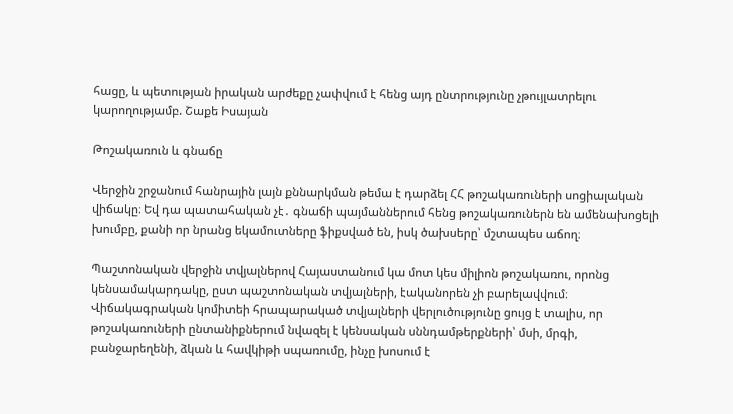հացը, և պետության իրական արժեքը չափվում է հենց այդ ընտրությունը չթույլատրելու կարողությամբ. Շաքե Իսայան

Թոշակառուն և գնաճը

Վերջին շրջանում հանրային լայն քննարկման թեմա է դարձել ՀՀ թոշակառուների սոցիալական վիճակը։ Եվ դա պատահական չէ․ գնաճի պայմաններում հենց թոշակառուներն են ամենախոցելի խումբը, քանի որ նրանց եկամուտները ֆիքսված են, իսկ ծախսերը՝ մշտապես աճող։

Պաշտոնական վերջին տվյալներով Հայաստանում կա մոտ կես միլիոն թոշակառու, որոնց կենսամակարդակը, ըստ պաշտոնական տվյալների, էականորեն չի բարելավվում։ Վիճակագրական կոմիտեի հրապարակած տվյալների վերլուծությունը ցույց է տալիս, որ թոշակառուների ընտանիքներում նվազել է կենսական սննդամթերքների՝ մսի, մրգի, բանջարեղենի, ձկան և հավկիթի սպառումը, ինչը խոսում է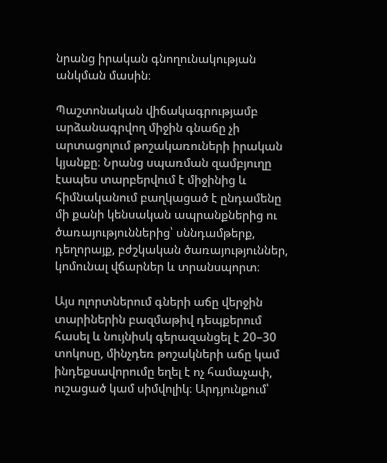նրանց իրական գնողունակության անկման մասին։

Պաշտոնական վիճակագրությամբ արձանագրվող միջին գնաճը չի արտացոլում թոշակառուների իրական կյանքը։ Նրանց սպառման զամբյուղը էապես տարբերվում է միջինից և հիմնականում բաղկացած է ընդամենը մի քանի կենսական ապրանքներից ու ծառայություններից՝ սննդամթերք, դեղորայք, բժշկական ծառայություններ, կոմունալ վճարներ և տրանսպորտ։

Այս ոլորտներում գների աճը վերջին տարիներին բազմաթիվ դեպքերում հասել և նույնիսկ գերազանցել է 20–30 տոկոսը, մինչդեռ թոշակների աճը կամ ինդեքսավորումը եղել է ոչ համաչափ, ուշացած կամ սիմվոլիկ։ Արդյունքում՝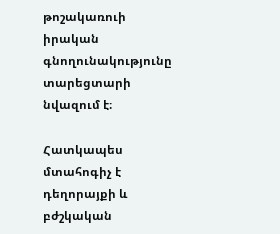թոշակառուի իրական գնողունակությունը տարեցտարի նվազում է։

Հատկապես մտահոգիչ է դեղորայքի և բժշկական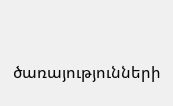ծառայությունների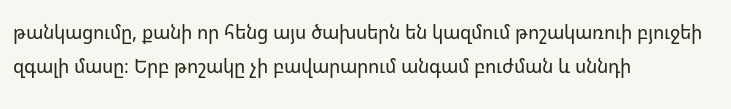թանկացումը, քանի որ հենց այս ծախսերն են կազմում թոշակառուի բյուջեի զգալի մասը։ Երբ թոշակը չի բավարարում անգամ բուժման և սննդի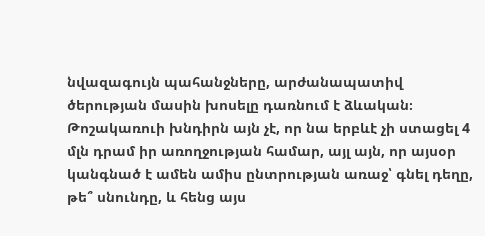նվազագույն պահանջները, արժանապատիվ ծերության մասին խոսելը դառնում է ձևական։
Թոշակառուի խնդիրն այն չէ, որ նա երբևէ չի ստացել 4 մլն դրամ իր առողջության համար, այլ այն, որ այսօր կանգնած է ամեն ամիս ընտրության առաջ՝ գնել դեղը, թե՞ սնունդը, և հենց այս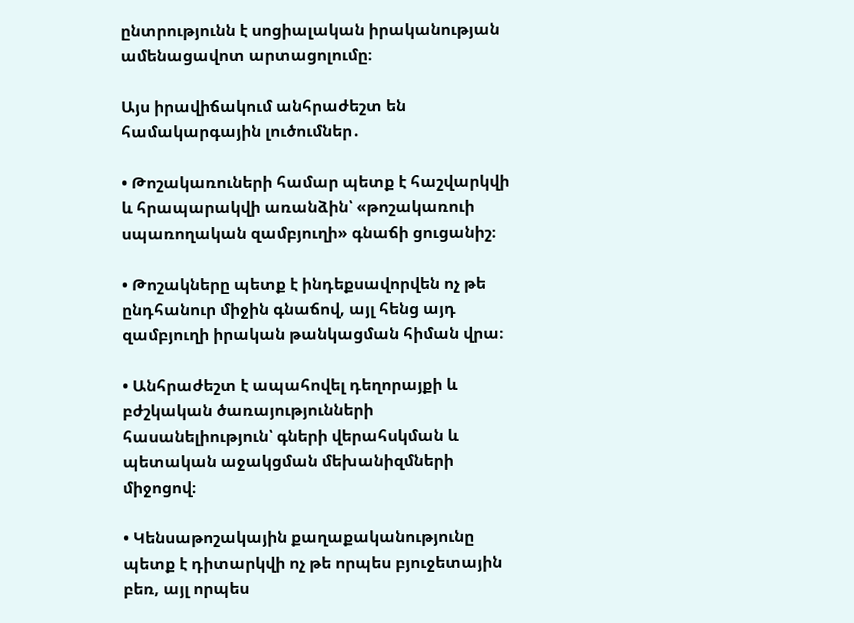ընտրությունն է սոցիալական իրականության ամենացավոտ արտացոլումը։

Այս իրավիճակում անհրաժեշտ են համակարգային լուծումներ․

• Թոշակառուների համար պետք է հաշվարկվի և հրապարակվի առանձին՝ «թոշակառուի սպառողական զամբյուղի» գնաճի ցուցանիշ։

• Թոշակները պետք է ինդեքսավորվեն ոչ թե ընդհանուր միջին գնաճով, այլ հենց այդ զամբյուղի իրական թանկացման հիման վրա։

• Անհրաժեշտ է ապահովել դեղորայքի և բժշկական ծառայությունների հասանելիություն՝ գների վերահսկման և պետական աջակցման մեխանիզմների միջոցով։

• Կենսաթոշակային քաղաքականությունը պետք է դիտարկվի ոչ թե որպես բյուջետային բեռ, այլ որպես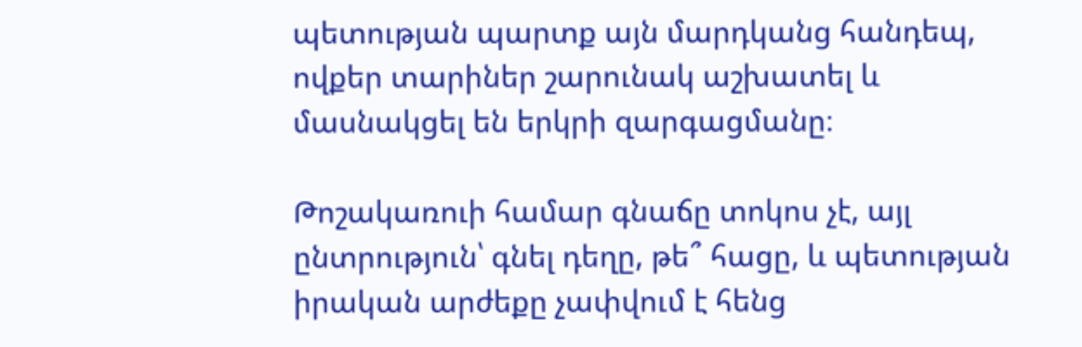պետության պարտք այն մարդկանց հանդեպ, ովքեր տարիներ շարունակ աշխատել և մասնակցել են երկրի զարգացմանը։

Թոշակառուի համար գնաճը տոկոս չէ, այլ ընտրություն՝ գնել դեղը, թե՞ հացը, և պետության իրական արժեքը չափվում է հենց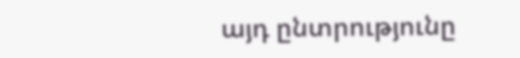այդ ընտրությունը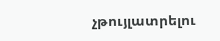չթույլատրելու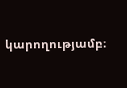կարողությամբ։